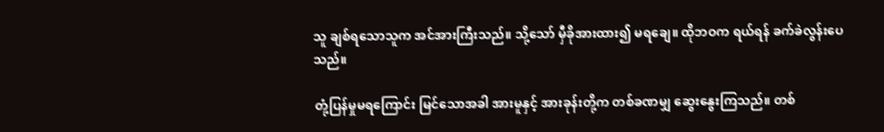သူ ချစ်ရသောသူက အင်အားကြီးသည်။ သို့သော် မှီခိုအားထား၍ မရချေ။ ထိုဘဝက ရယ်ရန် ခက်ခဲလွန်းပေသည်။

တုံ့ပြန်မှုမရကြောင်း မြင်သောအခါ အားမူနှင့် အားခုန်းတို့က တစ်ခဏမျှ ဆွေးနွေးကြသည်။ တစ်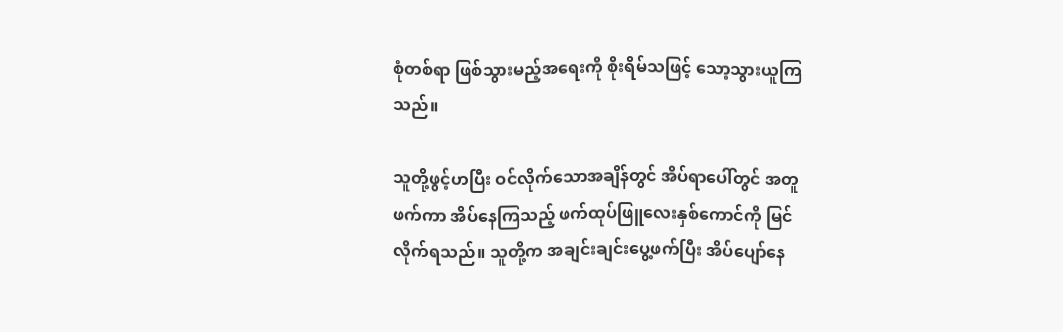စုံတစ်ရာ ဖြစ်သွားမည့်အရေးကို စိုးရိမ်သဖြင့် သော့သွားယူကြသည်။

သူတို့ဖွင့်ဟပြီး ဝင်လိုက်သောအချိန်တွင် အိပ်ရာပေါ်တွင် အတူဖက်ကာ အိပ်နေကြသည့် ဖက်ထုပ်ဖြူလေးနှစ်ကောင်ကို မြင်လိုက်ရသည်။ သူတို့က အချင်းချင်းပွေ့ဖက်ပြီး အိပ်ပျော်နေ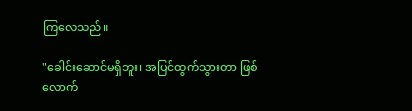ကြလေသည်။

"ခေါင်းဆောင်မရှိဘူး၊ အပြင်ထွက်သွားတာ ဖြစ်လောက်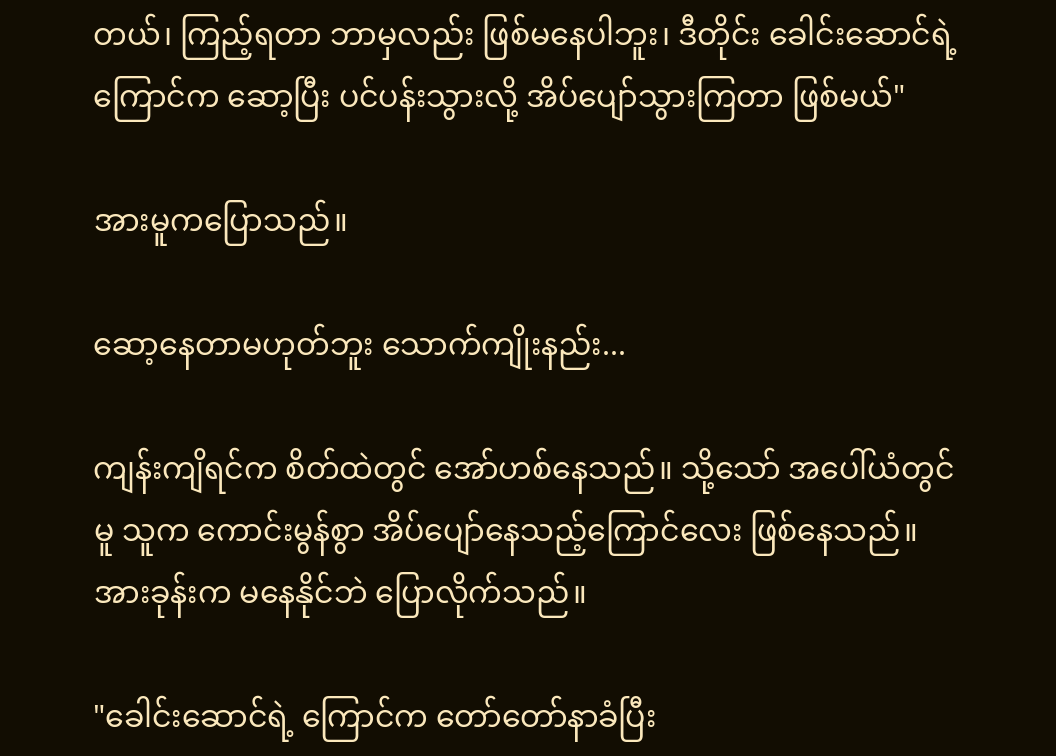တယ်၊ ကြည့်ရတာ ဘာမှလည်း ဖြစ်မနေပါဘူး၊ ဒီတိုင်း ခေါင်းဆောင်ရဲ့ကြောင်က ဆော့ပြီး ပင်ပန်းသွားလို့ အိပ်ပျော်သွားကြတာ ဖြစ်မယ်"

အားမူကပြောသည်။

ဆော့နေတာမဟုတ်ဘူး သောက်ကျိုးနည်း...

ကျန်းကျိရင်က စိတ်ထဲတွင် အော်ဟစ်နေသည်။ သို့သော် အပေါ်ယံတွင်မူ သူက ကောင်းမွန်စွာ အိပ်ပျော်နေသည့်ကြောင်လေး ဖြစ်နေသည်။ အားခုန်းက မနေနိုင်ဘဲ ပြောလိုက်သည်။

"ခေါင်းဆောင်ရဲ့ ကြောင်က တော်တော်နာခံပြီး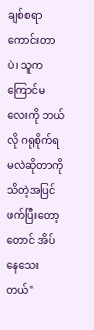ချစ်စရာကောင်းတာပဲ၊ သူက ကြောင်မလေးကို ဘယ်လို ဂရုစိုက်ရမလဲဆိုတာကို သိတဲ့အပြင် ဖက်ပြီးတော့တောင် အိပ်နေသေးတယ်"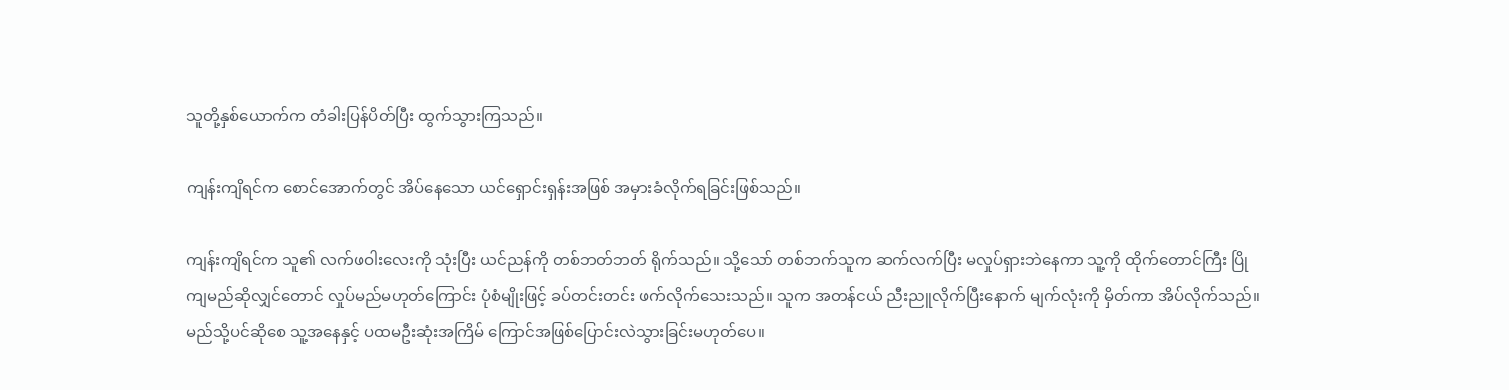သူတို့နှစ်ယောက်က တံခါးပြန်ပိတ်ပြီး ထွက်သွားကြသည်။

ကျန်းကျိရင်က စောင်အောက်တွင် အိပ်နေသော ယင်ရှောင်းရှန်းအဖြစ် အမှားခံလိုက်ရခြင်းဖြစ်သည်။

ကျန်းကျိရင်က သူ၏ လက်ဖဝါးလေးကို သုံးပြီး ယင်ညန်ကို တစ်ဘတ်ဘတ် ရိုက်သည်။ သို့သော် တစ်ဘက်သူက ဆက်လက်ပြီး မလှုပ်ရှားဘဲနေကာ သူ့ကို ထိုက်တောင်ကြီး ပြိုကျမည်ဆိုလျှင်တောင် လှုပ်မည်မဟုတ်ကြောင်း ပုံစံမျိုးဖြင့် ခပ်တင်းတင်း ဖက်လိုက်သေးသည်။ သူက အတန်ငယ် ညီးညူလိုက်ပြီးနောက် မျက်လုံးကို မှိတ်ကာ အိပ်လိုက်သည်။ မည်သို့ပင်ဆိုစေ သူ့အနေနှင့် ပထမဦးဆုံးအကြိမ် ကြောင်အဖြစ်ပြောင်းလဲသွားခြင်းမဟုတ်ပေ။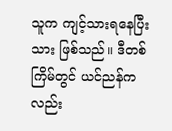သူက ကျင့်သားရနေပြီးသား ဖြစ်သည်။ ဒီတစ်ကြိမ်တွင် ယင်ညန်ကလည်း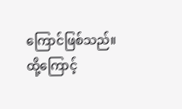ကြောင်ဖြစ်သည်။ ထို့ကြောင့်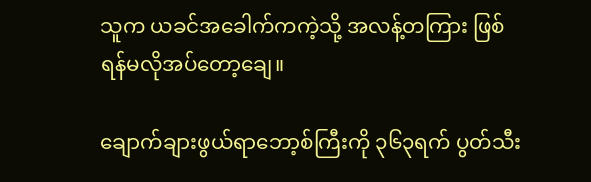သူက ယခင်အခေါက်ကကဲ့သို့ အလန့်တကြား ဖြစ်ရန်မလိုအပ်တော့ချေ။

ချောက်ချားဖွယ်ရာဘော့စ်ကြီးကို ၃၆၃ရက် ပွတ်သီး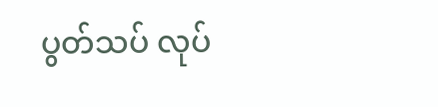ပွတ်သပ် လုပ်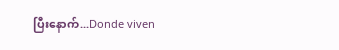ပြီးနောက်...Donde viven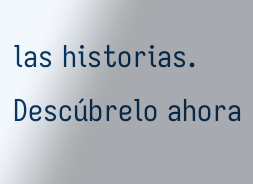las historias. Descúbrelo ahora